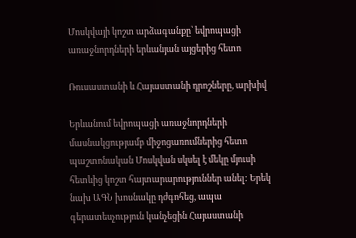Մոսկվայի կոշտ արձագանքը՝ եվրոպացի առաջնորդների երևանյան այցերից հետո

Ռուսաստանի և Հայաստանի դրոշները, արխիվ

Երևանում եվրոպացի առաջնորդների մասնակցությամբ միջոցառումներից հետո պաշտոնական Մոսկվան սկսել է մեկը մյուսի հետևից կոշտ հայտարարություններ անել: Երեկ նախ ԱԳՆ խոսնակը դժգոհեց, ապա գերատեսչություն կանչեցին Հայաստանի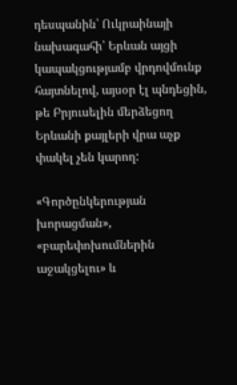դեսպանին՝ Ուկրաինայի նախագահի՝ Երևան այցի կապակցությամբ վրդովմունք հայտնելով, այսօր էլ պնդեցին, թե Բրյուսելին մերձեցող Երևանի քայլերի վրա աչք փակել չեն կարող:

«Գործընկերության խորացման», «բարեփոխումներին աջակցելու» և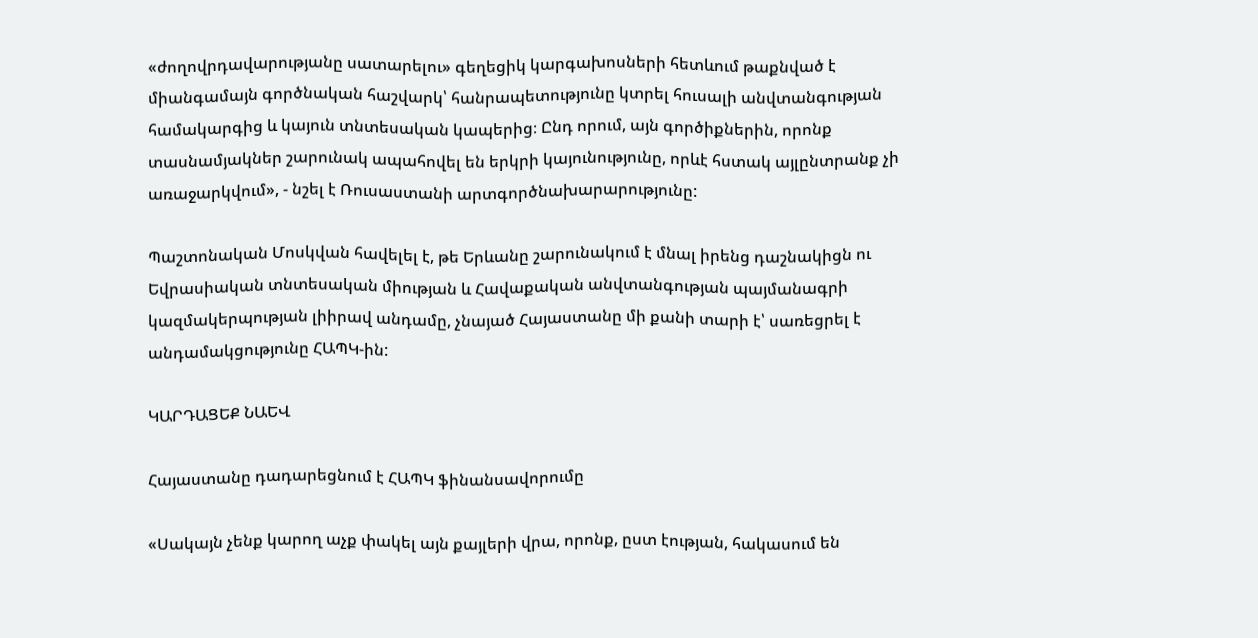«ժողովրդավարությանը սատարելու» գեղեցիկ կարգախոսների հետևում թաքնված է միանգամայն գործնական հաշվարկ՝ հանրապետությունը կտրել հուսալի անվտանգության համակարգից և կայուն տնտեսական կապերից։ Ընդ որում, այն գործիքներին, որոնք տասնամյակներ շարունակ ապահովել են երկրի կայունությունը, որևէ հստակ այլընտրանք չի առաջարկվում», - նշել է Ռուսաստանի արտգործնախարարությունը:

Պաշտոնական Մոսկվան հավելել է, թե Երևանը շարունակում է մնալ իրենց դաշնակիցն ու Եվրասիական տնտեսական միության և Հավաքական անվտանգության պայմանագրի կազմակերպության լիիրավ անդամը, չնայած Հայաստանը մի քանի տարի է՝ սառեցրել է անդամակցությունը ՀԱՊԿ-ին:

ԿԱՐԴԱՑԵՔ ՆԱԵՎ

Հայաստանը դադարեցնում է ՀԱՊԿ ֆինանսավորումը

«Սակայն չենք կարող աչք փակել այն քայլերի վրա, որոնք, ըստ էության, հակասում են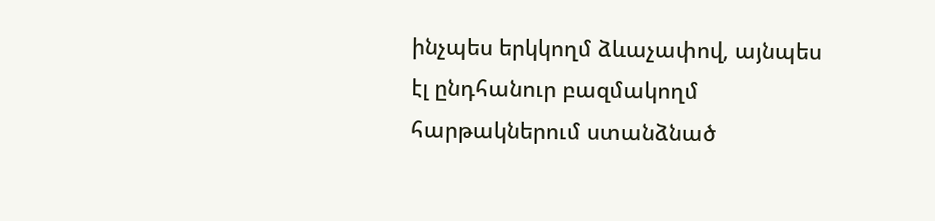ինչպես երկկողմ ձևաչափով, այնպես էլ ընդհանուր բազմակողմ հարթակներում ստանձնած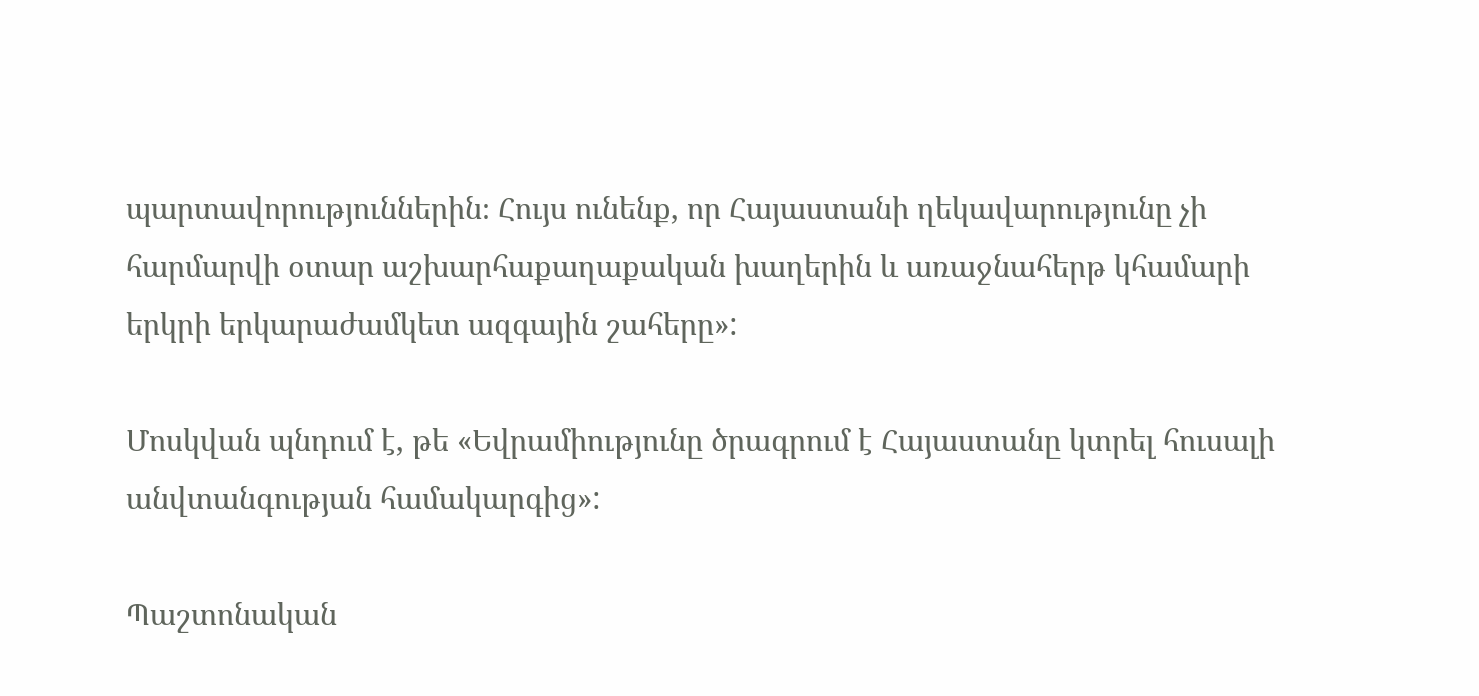պարտավորություններին։ Հույս ունենք, որ Հայաստանի ղեկավարությունը չի հարմարվի օտար աշխարհաքաղաքական խաղերին և առաջնահերթ կհամարի երկրի երկարաժամկետ ազգային շահերը»:

Մոսկվան պնդում է, թե «Եվրամիությունը ծրագրում է Հայաստանը կտրել հուսալի անվտանգության համակարգից»:

Պաշտոնական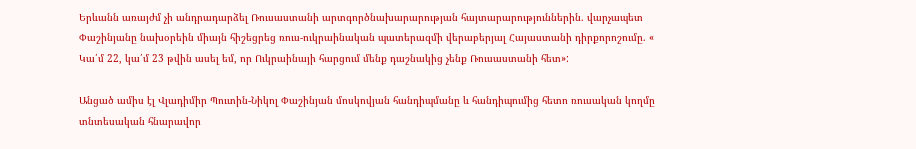Երևանն առայժմ չի անդրադարձել Ռուսաստանի արտգործնախարարության հայտարարություններին. վարչապետ Փաշինյանը նախօրեին միայն հիշեցրեց ռուս-ուկրաինական պատերազմի վերաբերյալ Հայաստանի դիրքորոշումը. « Կա՛մ 22, կա՛մ 23 թվին ասել եմ, որ Ուկրաինայի հարցում մենք դաշնակից չենք Ռուսաստանի հետ»:

Անցած ամիս էլ Վլադիմիր Պուտին-Նիկոլ Փաշինյան մոսկովյան հանդիպմանը և հանդիպումից հետո ռուսական կողմը տնտեսական հնարավոր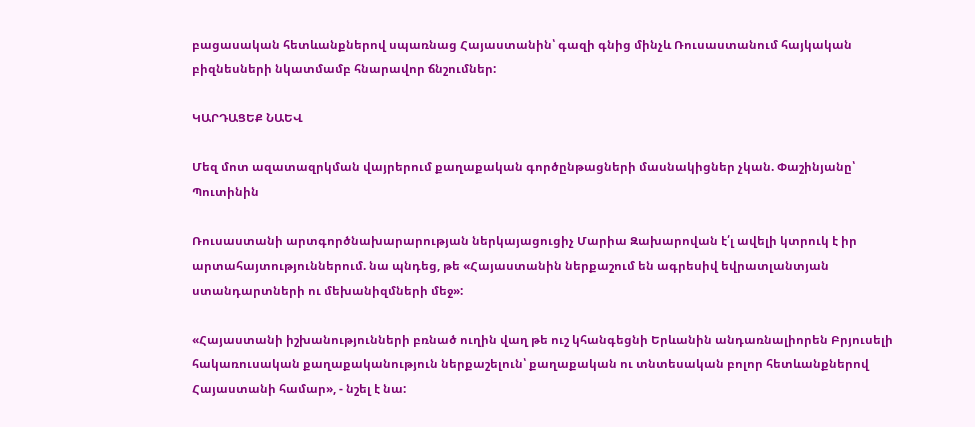բացասական հետևանքներով սպառնաց Հայաստանին՝ գազի գնից մինչև Ռուսաստանում հայկական բիզնեսների նկատմամբ հնարավոր ճնշումներ:

ԿԱՐԴԱՑԵՔ ՆԱԵՎ

Մեզ մոտ ազատազրկման վայրերում քաղաքական գործընթացների մասնակիցներ չկան. Փաշինյանը՝ Պուտինին

Ռուսաստանի արտգործնախարարության ներկայացուցիչ Մարիա Զախարովան է՛լ ավելի կտրուկ է իր արտահայտություններում. նա պնդեց, թե «Հայաստանին ներքաշում են ագրեսիվ եվրատլանտյան ստանդարտների ու մեխանիզմների մեջ»:

«Հայաստանի իշխանությունների բռնած ուղին վաղ թե ուշ կհանգեցնի Երևանին անդառնալիորեն Բրյուսելի հակառուսական քաղաքականություն ներքաշելուն՝ քաղաքական ու տնտեսական բոլոր հետևանքներով Հայաստանի համար», - նշել է նա: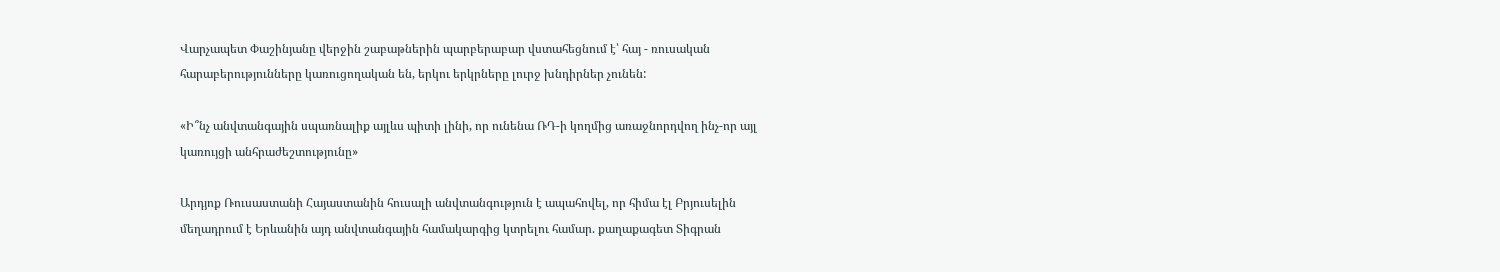Վարչապետ Փաշինյանը վերջին շաբաթներին պարբերաբար վստահեցնում է՝ հայ - ռուսական հարաբերությունները կառուցողական են, երկու երկրները լուրջ խնդիրներ չունեն:

«Ի՞նչ անվտանգային սպառնալիք այլևս պիտի լինի, որ ունենա ՌԴ-ի կողմից առաջնորդվող ինչ-որ այլ կառույցի անհրաժեշտությունը»

Արդյոք Ռուսաստանի Հայաստանին հուսալի անվտանգություն է ապահովել, որ հիմա էլ Բրյուսելին մեղադրում է Երևանին այդ անվտանգային համակարգից կտրելու համար. քաղաքագետ Տիգրան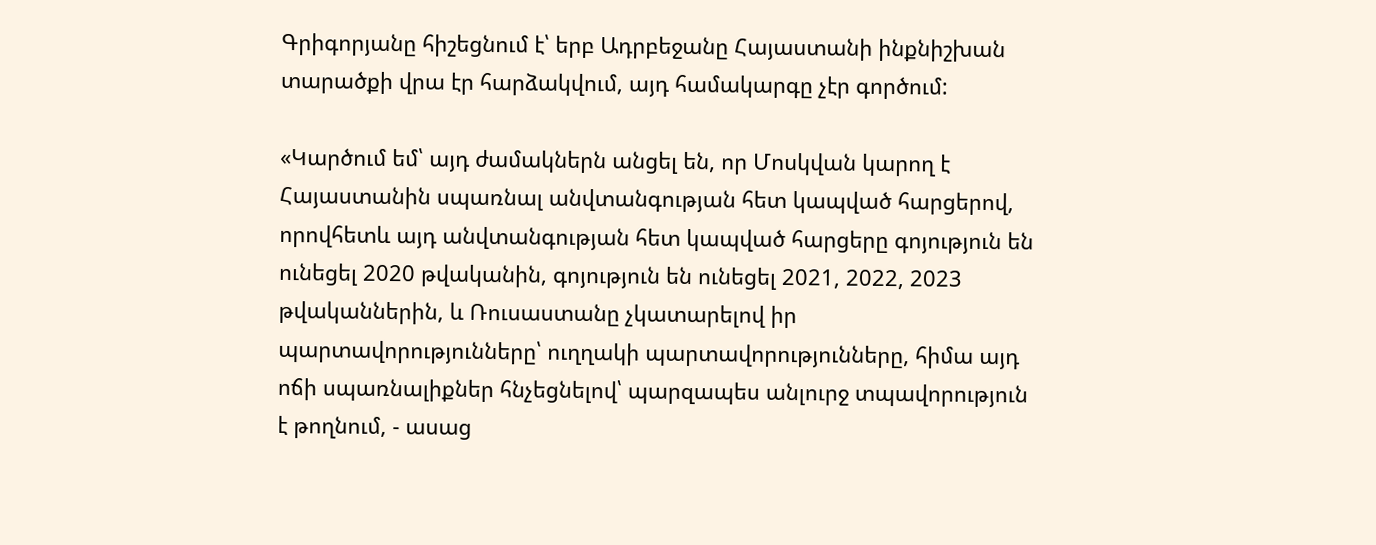Գրիգորյանը հիշեցնում է՝ երբ Ադրբեջանը Հայաստանի ինքնիշխան տարածքի վրա էր հարձակվում, այդ համակարգը չէր գործում:

«Կարծում եմ՝ այդ ժամակներն անցել են, որ Մոսկվան կարող է Հայաստանին սպառնալ անվտանգության հետ կապված հարցերով, որովհետև այդ անվտանգության հետ կապված հարցերը գոյություն են ունեցել 2020 թվականին, գոյություն են ունեցել 2021, 2022, 2023 թվականներին, և Ռուսաստանը չկատարելով իր պարտավորությունները՝ ուղղակի պարտավորությունները, հիմա այդ ոճի սպառնալիքներ հնչեցնելով՝ պարզապես անլուրջ տպավորություն է թողնում, - ասաց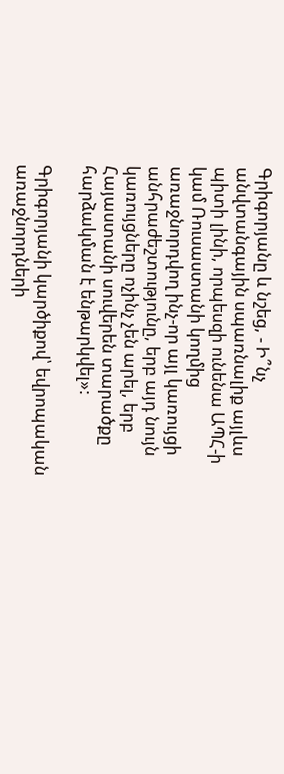Գրիգորյանը և նշեց, - Ի՞նչ անվտանգային սպառնալիք այլևս պիտի լինի, որպեսզի ունենա ԱՊՀ-ի կամ Ռուսաստանի կողմից առաջնորդվող ինչ-որ այլ կառույցի անհրաժեշտությունը, երբ այդ նույն կառույցները ոչինչ չեն արել, երբ Հայաստանի սուվերեն տարածքը հարձակման է ենթարկվել»:

Գրիգորյանի կարծիքով՝ եվրոպական առաջնորդների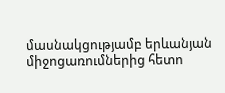մասնակցությամբ երևանյան միջոցառումներից հետո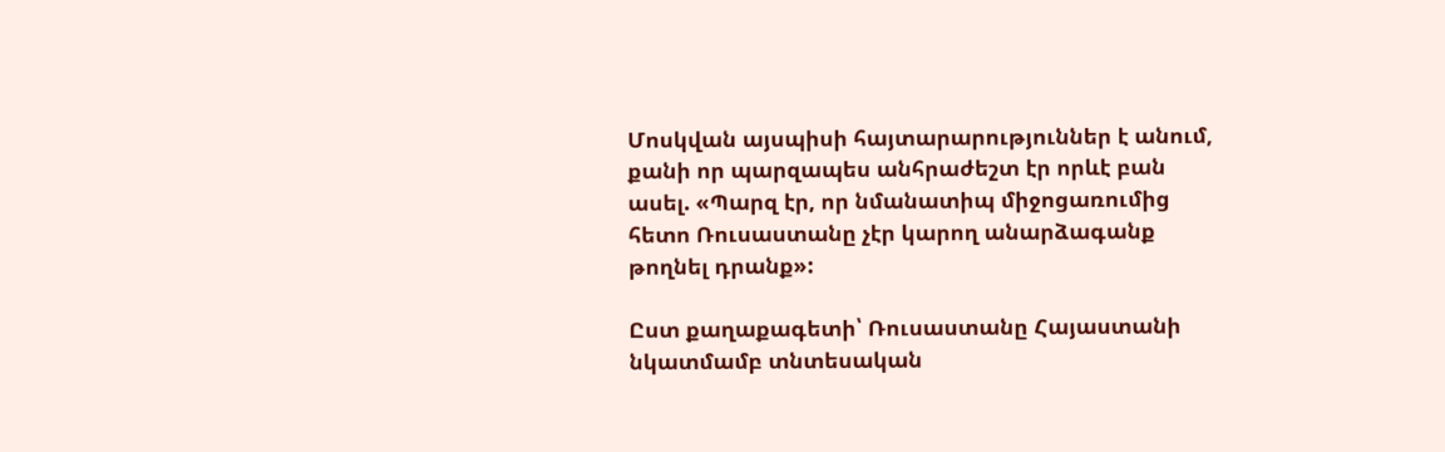Մոսկվան այսպիսի հայտարարություններ է անում, քանի որ պարզապես անհրաժեշտ էր որևէ բան ասել. «Պարզ էր, որ նմանատիպ միջոցառումից հետո Ռուսաստանը չէր կարող անարձագանք թողնել դրանք»:

Ըստ քաղաքագետի՝ Ռուսաստանը Հայաստանի նկատմամբ տնտեսական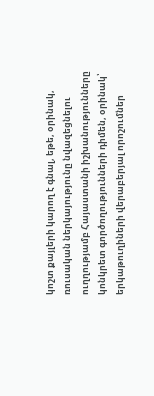կոշտ քայլերի կարող է գնալ, եթե, օրինակ, ռուսական ներկայությունը նվազեցնելու ուղղությամբ Հայաստանի իշխանությունները կոնկրետ գործողությունների դիմեն, օրինակ՝ երկաթուղիների վերաբերյալ որոշումներ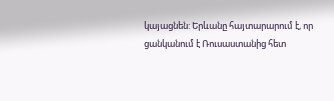կայացնեն: Երևանը հայտարարում է, որ ցանկանում է Ռուսաստանից հետ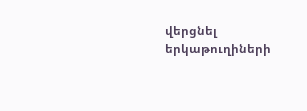վերցնել երկաթուղիների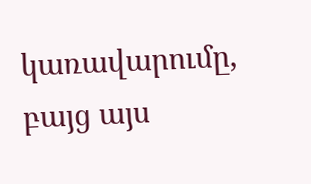կառավարումը, բայց այս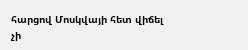հարցով Մոսկվայի հետ վիճել չի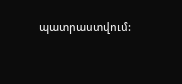պատրաստվում: